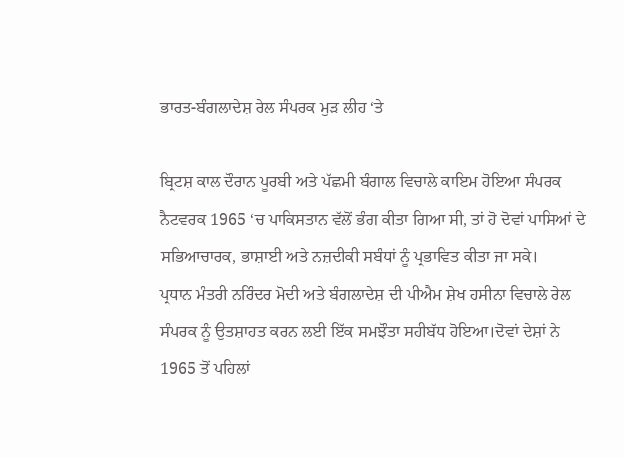ਭਾਰਤ-ਬੰਗਲਾਦੇਸ਼ ਰੇਲ ਸੰਪਰਕ ਮੁੜ ਲੀਹ ‘ਤੇ

ਬ੍ਰਿਟਸ਼ ਕਾਲ ਦੌਰਾਨ ਪੂਰਬੀ ਅਤੇ ਪੱਛਮੀ ਬੰਗਾਲ ਵਿਚਾਲੇ ਕਾਇਮ ਹੋਇਆ ਸੰਪਰਕ ਨੈਟਵਰਕ 1965 ‘ਚ ਪਾਕਿਸਤਾਨ ਵੱਲੋਂ ਭੰਗ ਕੀਤਾ ਗਿਆ ਸੀ, ਤਾਂ ਹੋ ਦੋਵਾਂ ਪਾਸਿਆਂ ਦੇ ਸਭਿਆਚਾਰਕ, ਭਾਸ਼ਾਈ ਅਤੇ ਨਜ਼ਦੀਕੀ ਸਬੰਧਾਂ ਨੂੰ ਪ੍ਰਭਾਵਿਤ ਕੀਤਾ ਜਾ ਸਕੇ।
ਪ੍ਰਧਾਨ ਮੰਤਰੀ ਨਰਿੰਦਰ ਮੋਦੀ ਅਤੇ ਬੰਗਲਾਦੇਸ਼ ਦੀ ਪੀਐਮ ਸ਼ੇਖ ਹਸੀਨਾ ਵਿਚਾਲੇ ਰੇਲ ਸੰਪਰਕ ਨੂੰ ਉਤਸ਼ਾਹਤ ਕਰਨ ਲਈ ਇੱਕ ਸਮਝੌਤਾ ਸਹੀਬੱਧ ਹੋਇਆ।ਦੋਵਾਂ ਦੇਸ਼ਾਂ ਨੇ 1965 ਤੋਂ ਪਹਿਲਾਂ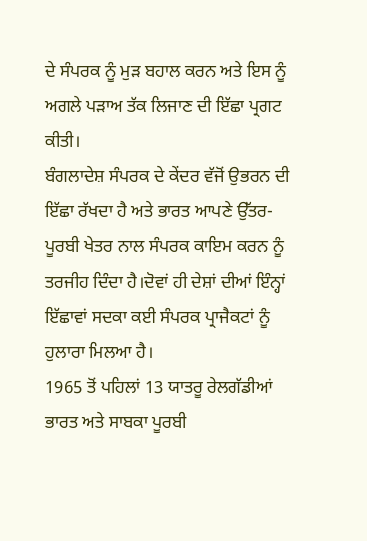ਦੇ ਸੰਪਰਕ ਨੂੰ ਮੁੜ ਬਹਾਲ ਕਰਨ ਅਤੇ ਇਸ ਨੂੰ ਅਗਲੇ ਪੜਾਅ ਤੱਕ ਲਿਜਾਣ ਦੀ ਇੱਛਾ ਪ੍ਰਗਟ ਕੀਤੀ।
ਬੰਗਲਾਦੇਸ਼ ਸੰਪਰਕ ਦੇ ਕੇਂਦਰ ਵੱਜੋਂ ਉਭਰਨ ਦੀ ਇੱਛਾ ਰੱਖਦਾ ਹੈ ਅਤੇ ਭਾਰਤ ਆਪਣੇ ਉੱਤਰ-ਪੂਰਬੀ ਖੇਤਰ ਨਾਲ ਸੰਪਰਕ ਕਾਇਮ ਕਰਨ ਨੂੰ ਤਰਜੀਹ ਦਿੰਦਾ ਹੈ।ਦੋਵਾਂ ਹੀ ਦੇਸ਼ਾਂ ਦੀਆਂ ਇੰਨ੍ਹਾਂ ਇੱਛਾਵਾਂ ਸਦਕਾ ਕਈ ਸੰਪਰਕ ਪ੍ਰਾਜੈਕਟਾਂ ਨੂੰ ਹੁਲਾਰਾ ਮਿਲਆ ਹੈ।
1965 ਤੋਂ ਪਹਿਲਾਂ 13 ਯਾਤਰੂ ਰੇਲਗੱਡੀਆਂ ਭਾਰਤ ਅਤੇ ਸਾਬਕਾ ਪੂਰਬੀ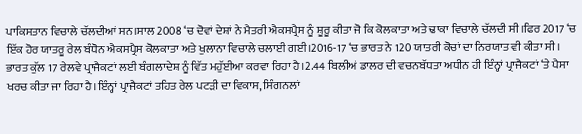ਪਾਕਿਸਤਾਨ ਵਿਚਾਲੇ ਚੱਲਦੀਆਂ ਸਨ।ਸਾਲ 2008 ‘ਚ ਦੋਵਾਂ ਦੇਸ਼ਾਂ ਨੇ ਮੈਤਰੀ ਐਕਸਪ੍ਰੈਸ ਨੂੰ ਸ਼ੂਰੂ ਕੀਤਾ ਜੋ ਕਿ ਕੋਲਕਾਤਾ ਅਤੇ ਢਾਕਾ ਵਿਚਾਲੇ ਚੱਲਦੀ ਸੀ।ਫਿਰ 2017 ‘ਚ ਇੱਕ ਹੋਰ ਯਾਤਰੂ ਰੇਲ ਬੰਧੋਨ ਐਕਸਪ੍ਰੈਸ ਕੋਲਕਾਤਾ ਅਤੇ ਖੁਲਾਨਾ ਵਿਚਾਲੇ ਚਲਾਈ ਗਈ।2016-17 ‘ਚ ਭਾਰਤ ਨੇ 120 ਯਾਤਰੀ ਕੋਚਾਂ ਦਾ ਨਿਰਯਾਤ ਵੀ ਕੀਤਾ ਸੀ।
ਭਾਰਤ ਕੁੱਲ 17 ਰੇਲਵੇ ਪ੍ਰਾਜੈਕਟਾਂ ਲਈ ਬੰਗਲਾਦੇਸ਼ ਨੂੰ ਵਿੱਤ ਮਹੁੱਈਆ ਕਰਵਾ ਰਿਹਾ ਹੈ।2.44 ਬਿਲੀਅਂ ਡਾਲਰ ਦੀ ਵਚਨਬੱਧਤਾ ਅਧੀਨ ਹੀ ਇੰਨ੍ਹਾਂ ਪ੍ਰਾਜੈਕਟਾਂ ‘ਤੇ ਪੈਸਾ ਖਰਚ ਕੀਤਾ ਜਾ ਰਿਹਾ ਹੈ।ਇੰਨ੍ਹਾਂ ਪ੍ਰਾਜੈਕਟਾਂ ਤਹਿਤ ਰੇਲ ਪਟੜੀ ਦਾ ਵਿਕਾਸ, ਸਿੰਗਨਲਾਂ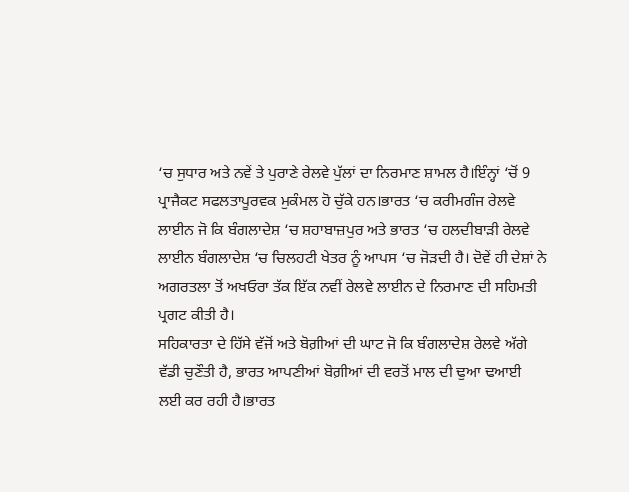‘ਚ ਸੁਧਾਰ ਅਤੇ ਨਵੇਂ ਤੇ ਪੁਰਾਣੇ ਰੇਲਵੇ ਪੁੱਲਾਂ ਦਾ ਨਿਰਮਾਣ ਸ਼ਾਮਲ ਹੈ।ਇੰਨ੍ਹਾਂ ‘ਚੋਂ 9 ਪ੍ਰਾਜੈਕਟ ਸਫਲਤਾਪੂਰਵਕ ਮੁਕੰਮਲ ਹੋ ਚੁੱਕੇ ਹਨ।ਭਾਰਤ ‘ਚ ਕਰੀਮਗੰਜ ਰੇਲਵੇ ਲਾਈਨ ਜੋ ਕਿ ਬੰਗਲਾਦੇਸ਼ ‘ਚ ਸ਼ਹਾਬਾਜ਼ਪੁਰ ਅਤੇ ਭਾਰਤ ‘ਚ ਹਲਦੀਬਾੜੀ ਰੇਲਵੇ ਲਾਈਨ ਬੰਗਲਾਦੇਸ਼ ‘ਚ ਚਿਲਹਟੀ ਖੇਤਰ ਨੂੰ ਆਪਸ ‘ਚ ਜੋੜਦੀ ਹੈ। ਦੋਵੇਂ ਹੀ ਦੇਸ਼ਾਂ ਨੇ ਅਗਰਤਲਾ ਤੋਂ ਅਖਓਰਾ ਤੱਕ ਇੱਕ ਨਵੀਂ ਰੇਲਵੇ ਲਾਈਨ ਦੇ ਨਿਰਮਾਣ ਦੀ ਸਹਿਮਤੀ ਪ੍ਰਗਟ ਕੀਤੀ ਹੈ।
ਸਹਿਕਾਰਤਾ ਦੇ ਹਿੱਸੇ ਵੱਜੋਂ ਅਤੇ ਬੋਗ਼ੀਆਂ ਦੀ ਘਾਟ ਜੋ ਕਿ ਬੰਗਲਾਦੇਸ਼ ਰੇਲਵੇ ਅੱਗੇ ਵੱਡੀ ਚੁਣੌਤੀ ਹੈ, ਭਾਰਤ ਆਪਣੀਆਂ ਬੋਗ਼ੀਆਂ ਦੀ ਵਰਤੋਂ ਮਾਲ ਦੀ ਢੁਆ ਢਆਈ ਲਈ ਕਰ ਰਹੀ ਹੈ।ਭਾਰਤ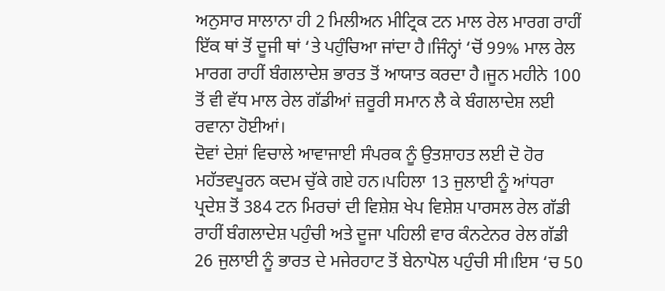ਅਨੁਸਾਰ ਸਾਲਾਨਾ ਹੀ 2 ਮਿਲੀਅਨ ਮੀਟ੍ਰਿਕ ਟਨ ਮਾਲ ਰੇਲ ਮਾਰਗ ਰਾਹੀਂ ਇੱਕ ਥਾਂ ਤੋਂ ਦੂਜੀ ਥਾਂ ‘ਤੇ ਪਹੁੰਚਿਆ ਜਾਂਦਾ ਹੈ।ਜਿੰਨ੍ਹਾਂ ‘ਚੋਂ 99% ਮਾਲ ਰੇਲ ਮਾਰਗ ਰਾਹੀਂ ਬੰਗਲਾਦੇਸ਼ ਭਾਰਤ ਤੋਂ ਆਯਾਤ ਕਰਦਾ ਹੈ।ਜੂਨ ਮਹੀਨੇ 100 ਤੋਂ ਵੀ ਵੱਧ ਮਾਲ ਰੇਲ ਗੱਡੀਆਂ ਜ਼ਰੂਰੀ ਸਮਾਨ ਲੈ ਕੇ ਬੰਗਲਾਦੇਸ਼ ਲਈ ਰਵਾਨਾ ਹੋਈਆਂ।
ਦੋਵਾਂ ਦੇਸ਼ਾਂ ਵਿਚਾਲੇ ਆਵਾਜਾਈ ਸੰਪਰਕ ਨੂੰ ਉਤਸ਼ਾਹਤ ਲਈ ਦੋ ਹੋਰ ਮਹੱਤਵਪੂਰਨ ਕਦਮ ਚੁੱਕੇ ਗਏ ਹਨ।ਪਹਿਲਾ 13 ਜੁਲਾਈ ਨੂੰ ਆਂਧਰਾ ਪ੍ਰਦੇਸ਼ ਤੋਂ 384 ਟਨ ਮਿਰਚਾਂ ਦੀ ਵਿਸ਼ੇਸ਼ ਖੇਪ ਵਿਸ਼ੇਸ਼ ਪਾਰਸਲ ਰੇਲ ਗੱਡੀ ਰਾਹੀਂ ਬੰਗਲਾਦੇਸ਼ ਪਹੁੰਚੀ ਅਤੇ ਦੂਜਾ ਪਹਿਲੀ ਵਾਰ ਕੰਨਟੇਨਰ ਰੇਲ ਗੱਡੀ 26 ਜੁਲਾਈ ਨੂੰ ਭਾਰਤ ਦੇ ਮਜੇਰਹਾਟ ਤੋਂ ਬੇਨਾਪੋਲ ਪਹੁੰਚੀ ਸੀ।ਇਸ ‘ਚ 50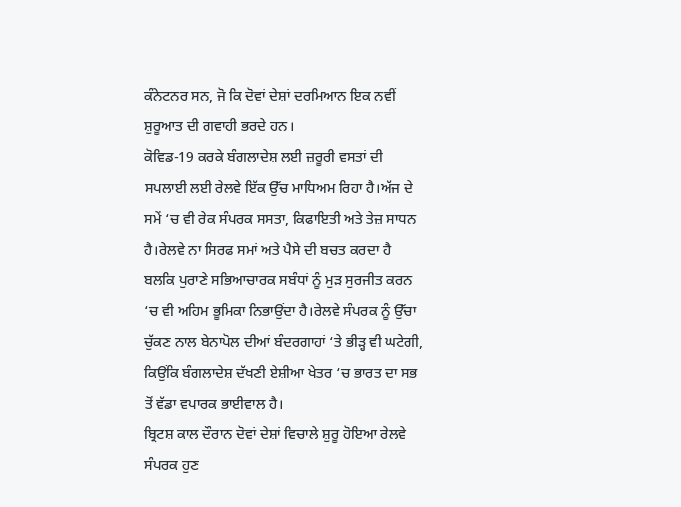ਕੰਨੇਟਨਰ ਸਨ, ਜੋ ਕਿ ਦੋਵਾਂ ਦੇਸ਼ਾਂ ਦਰਮਿਆਨ ਇਕ ਨਵੀਂ ਸ਼ੁਰੂਆਤ ਦੀ ਗਵਾਹੀ ਭਰਦੇ ਹਨ।
ਕੋਵਿਡ-19 ਕਰਕੇ ਬੰਗਲਾਦੇਸ਼ ਲਈ ਜ਼ਰੂਰੀ ਵਸਤਾਂ ਦੀ ਸਪਲਾਈ ਲਈ ਰੇਲਵੇ ਇੱਕ ਉੱਚ ਮਾਧਿਅਮ ਰਿਹਾ ਹੈ।ਅੱਜ ਦੇ ਸਮੇਂ ‘ਚ ਵੀ ਰੇਕ ਸੰਪਰਕ ਸਸਤਾ, ਕਿਫਾਇਤੀ ਅਤੇ ਤੇਜ਼ ਸਾਧਨ ਹੈ।ਰੇਲਵੇ ਨਾ ਸਿਰਫ ਸਮਾਂ ਅਤੇ ਪੈਸੇ ਦੀ ਬਚਤ ਕਰਦਾ ਹੈ ਬਲਕਿ ਪੁਰਾਣੇ ਸਭਿਆਚਾਰਕ ਸਬੰਧਾਂ ਨੂੰ ਮੁੜ ਸੁਰਜੀਤ ਕਰਨ ‘ਚ ਵੀ ਅਹਿਮ ਭੂਮਿਕਾ ਨਿਭਾਉਂਦਾ ਹੈ।ਰੇਲਵੇ ਸੰਪਰਕ ਨੂੰ ਉੱਚਾ ਚੁੱਕਣ ਨਾਲ ਬੇਨਾਪੋਲ ਦੀਆਂ ਬੰਦਰਗਾਹਾਂ ‘ਤੇ ਭੀੜ੍ਹ ਵੀ ਘਟੇਗੀ, ਕਿਉਂਕਿ ਬੰਗਲਾਦੇਸ਼ ਦੱਖਣੀ ਏਸ਼ੀਆ ਖੇਤਰ ‘ਚ ਭਾਰਤ ਦਾ ਸਭ ਤੋਂ ਵੱਡਾ ਵਪਾਰਕ ਭਾਈਵਾਲ ਹੈ।
ਬ੍ਰਿਟਸ਼ ਕਾਲ ਦੌਰਾਨ ਦੋਵਾਂ ਦੇਸ਼ਾਂ ਵਿਚਾਲੇ ਸ਼ੁਰੂ ਹੋਇਆ ਰੇਲਵੇ ਸੰਪਰਕ ਹੁਣ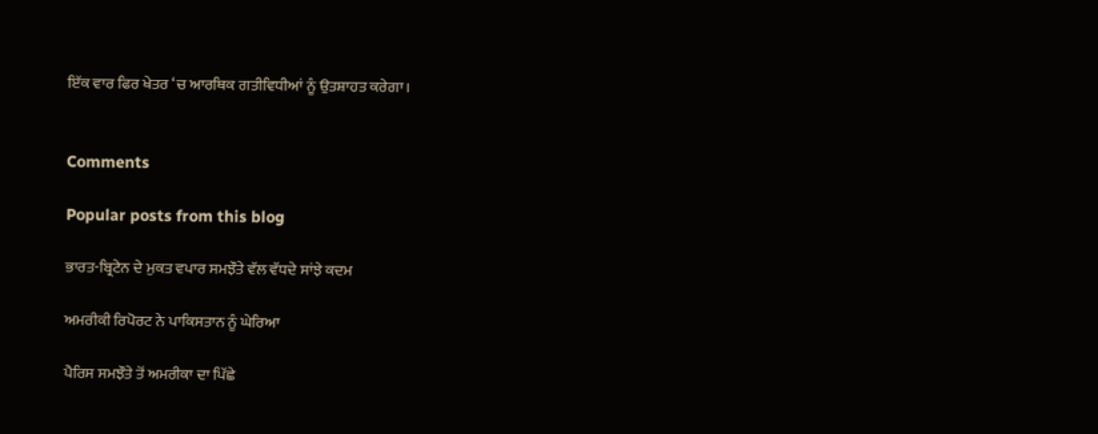ਇੱਕ ਵਾਰ ਫਿਰ ਖੇਤਰ ‘ਚ ਆਰਥਿਕ ਗਤੀਵਿਧੀਆਂ ਨੂੰ ਉਤਸ਼ਾਹਤ ਕਰੇਗਾ।


Comments

Popular posts from this blog

ਭਾਰਤ-ਬ੍ਰਿਟੇਨ ਦੇ ਮੁਕਤ ਵਪਾਰ ਸਮਝੌਤੇ ਵੱਲ ਵੱਧਦੇ ਸਾਂਝੇ ਕਦਮ

ਅਮਰੀਕੀ ਰਿਪੋਰਟ ਨੇ ਪਾਕਿਸਤਾਨ ਨੂੰ ਘੇਰਿਆ

ਪੈਰਿਸ ਸਮਝੌਤੇ ਤੋਂ ਅਮਰੀਕਾ ਦਾ ਪਿੱਛੇ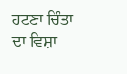ਹਟਣਾ ਚਿੰਤਾ ਦਾ ਵਿਸ਼ਾ